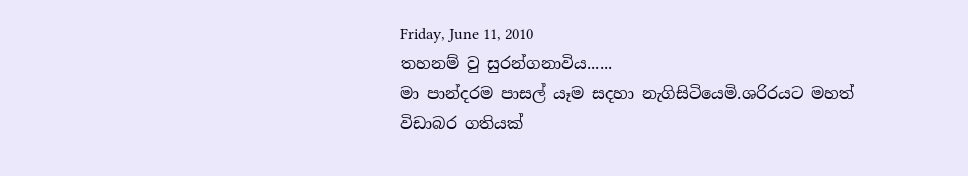Friday, June 11, 2010
තහනම් වු සුරන්ගනාවිය......
මා පාන්දරම පාසල් යෑම සදහා නැගිසිටියෙමි.ශරිරයට මහත් විඩාබර ගතියක්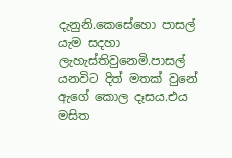දැනුනි.කෙසේහො පාසල් යැම සදහා ලැහැස්තිවුනෙමි.පාසල් යනවිට දිත් මතක් වුනේ ඇගේ කොල දෑසය.එය මසිත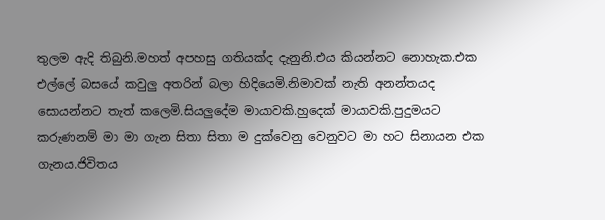තුලම ඇදි තිබුනි.මහත් අපහසු ගතියක්ද දැනුනි.එය කියන්නට නොහැක.එක එල්ලේ බසයේ කවුලු අතරින් බලා හිදියෙමි.නිමාවක් නැති අනන්තයද සොයන්නට තැත් කලෙමි.සියලුදේම මායාවකි.හුදෙක් මායාවකි.පුදුමයට කරුණනම් මා මා ගැන සිතා සිතා ම දුක්වෙනු වෙනුවට මා හට සිනායන එක ගැනය.ජිවිතය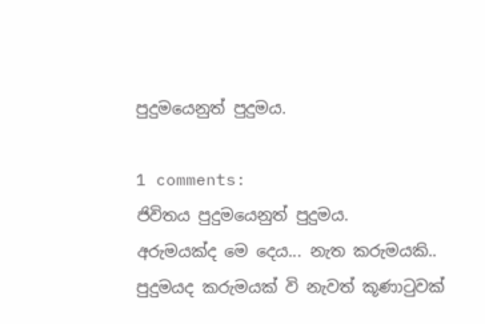පුදුමයෙනුත් පුදුමය.

1 comments:
ජිවිතය පුදුමයෙනුත් පුදුමය.
අරුමයක්ද මෙ දෙය... නැත කරුමයකි..
පුදුමයද කරුමයක් වි නැවත් කූණාටුවක්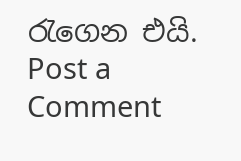රැගෙන එයි.
Post a Comment